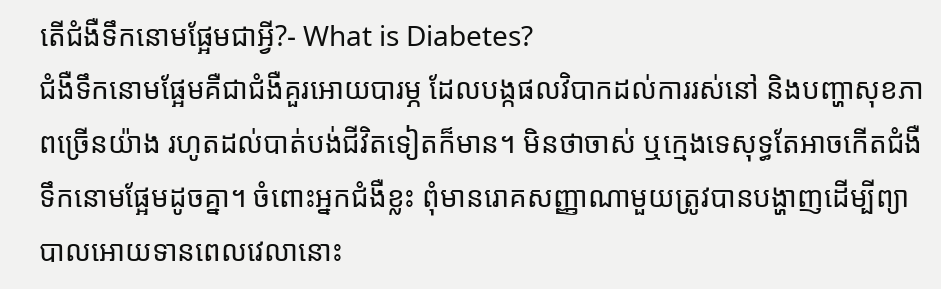តើជំងឺទឹកនោមផ្អែមជាអ្វី?- What is Diabetes?
ជំងឺទឹកនោមផ្អែមគឺជាជំងឺគួរអោយបារម្ភ ដែលបង្កផលវិបាកដល់ការរស់នៅ និងបញ្ហាសុខភាពច្រើនយ៉ាង រហូតដល់បាត់បង់ជីវិតទៀតក៏មាន។ មិនថាចាស់ ឬក្មេងទេសុទ្ធតែអាចកើតជំងឺទឹកនោមផ្អែមដូចគ្នា។ ចំពោះអ្នកជំងឺខ្លះ ពុំមានរោគសញ្ញាណាមួយត្រូវបានបង្ហាញដើម្បីព្យាបាលអោយទានពេលវេលានោះ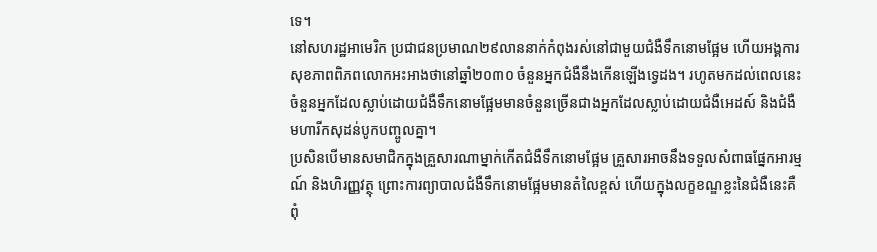ទេ។
នៅសហរដ្ឋអាមេរិក ប្រជាជនប្រមាណ២៩លាននាក់កំពុងរស់នៅជាមួយជំងឺទឹកនោមផ្អែម ហើយអង្គការសុខភាពពិភពលោកអះអាងថានៅឆ្នាំ២០៣០ ចំនួនអ្នកជំងឺនឹងកើនឡើងទ្វេដង។ រហូតមកដល់ពេលនេះ ចំនួនអ្នកដែលស្លាប់ដោយជំងឺទឹកនោមផ្អែមមានចំនួនច្រើនជាងអ្នកដែលស្លាប់ដោយជំងឺអេដស៍ និងជំងឺមហារីកសុដន់បូកបញ្ចូលគ្នា។
ប្រសិនបើមានសមាជិកក្នុងគ្រួសារណាម្នាក់កើតជំងឺទឹកនោមផ្អែម គ្រួសារអាចនឹងទទួលសំពាធផ្នែកអារម្មណ៍ និងហិរញ្ញវត្ថុ ព្រោះការព្យាបាលជំងឺទឹកនោមផ្អែមមានតំលៃខ្ពស់ ហើយក្នុងលក្ខខណ្ឌខ្លះនៃជំងឺនេះគឺពុំ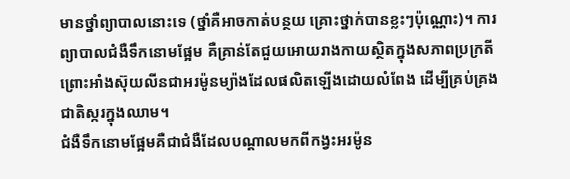មានថ្នាំព្យាបាលនោះទេ (ថ្នាំគឺអាចកាត់បន្ថយ គ្រោះថ្នាក់បានខ្លះៗប៉ុណ្ណោះ)។ ការព្យាបាលជំងឺទឹកនោមផ្អែម គឺគ្រាន់តែជួយអោយរាងកាយស្ថិតក្នុងសភាពប្រក្រតី ព្រោះអាំងស៊ុយលីនជាអរម៉ូនម្យ៉ាងដែលផលិតឡើងដោយលំពែង ដើម្បីគ្រប់គ្រងជាតិស្ករក្នុងឈាម។
ជំងឺទឹកនោមផ្អែមគឺជាជំងឺដែលបណ្តាលមកពីកង្វះអរម៉ូន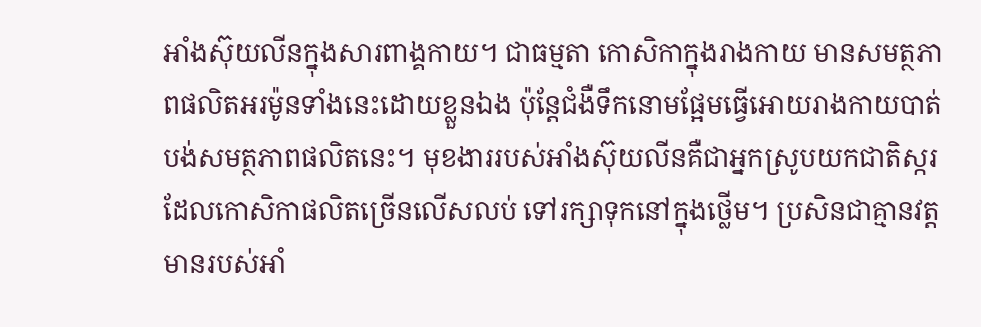អាំងស៊ុយលីនក្នុងសារពាង្គកាយ។ ជាធម្មតា កោសិកាក្នុងរាងកាយ មានសមត្ថភាពផលិតអរម៉ូនទាំងនេះដោយខ្លួនឯង ប៉ុន្តែជំងឺទឹកនោមផ្អែមធ្វើអោយរាងកាយបាត់បង់សមត្ថភាពផលិតនេះ។ មុខងាររបស់អាំងស៊ុយលីនគឺជាអ្នកស្រូបយកជាតិស្ករដែលកោសិកាផលិតច្រើនលើសលប់ ទៅរក្សាទុកនៅក្នុងថ្លើម។ ប្រសិនជាគ្មានវត្តមានរបស់អាំ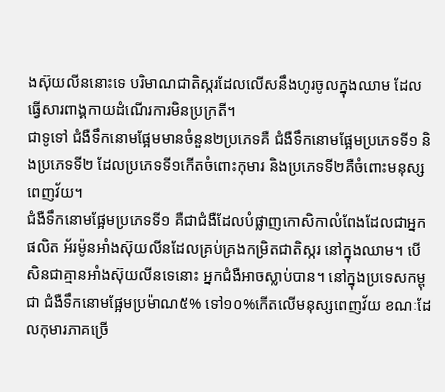ងស៊ុយលីននោះទេ បរិមាណជាតិស្ករដែលលើសនឹងហូរចូលក្នុងឈាម ដែលធ្វើសារពាង្គកាយដំណើរការមិនប្រក្រតី។
ជាទូទៅ ជំងឺទឹកនោមផ្អែមមានចំនួន២ប្រភេទគឺ ជំងឺទឹកនោមផ្អែមប្រភេទទី១ និងប្រភេទទី២ ដែលប្រភេទទី១កើតចំពោះកុមារ និងប្រភេទទី២គឺចំពោះមនុស្សពេញវ័យ។
ជំងឺទឹកនោមផែ្អមប្រភេទទី១ គឺជាជំងឺដែលបំផ្លាញកោសិកាលំពែងដែលជាអ្នកផលិត អ័រម៉ូនអាំងស៊ុយលីនដែលគ្រប់គ្រងកម្រិតជាតិស្ករ នៅក្នុងឈាម។ បើសិនជាគ្មានអាំងស៊ុយលីនទេនោះ អ្នកជំងឺអាចស្លាប់បាន។ នៅក្នុងប្រទេសកម្ពុជា ជំងឺទឹកនោមផ្អែមប្រម៉ាណ៥% ទៅ១០%កើតលើមនុស្សពេញវ័យ ខណៈដែលកុមារភាគច្រើ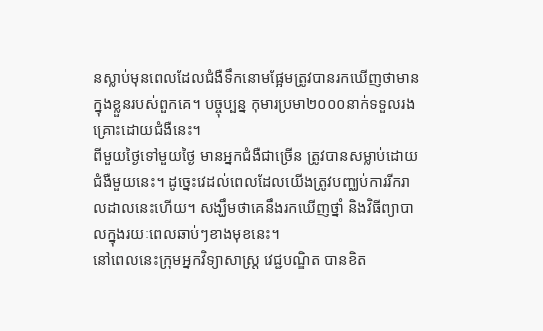នស្លាប់មុនពេលដែលជំងឺទឹកនោមផ្អែមត្រូវបានរកឃើញថាមានក្នុងខ្លួនរបស់ពួកគេ។ បច្ចុប្បន្ន កុមារប្រមា២០០០នាក់ទទួលរងគ្រោះដោយជំងឺនេះ។
ពីមួយថ្ងៃទៅមួយថ្ងៃ មានអ្នកជំងឺជាច្រើន ត្រូវបានសម្លាប់ដោយជំងឺមួយនេះ។ ដូច្នេះវេដល់ពេលដែលយើងត្រូវបញ្ឈប់ការរីករាលដាលនេះហើយ។ សង្ឃឹមថាគេនឹងរកឃើញថ្នាំ និងវិធីព្យាបាលក្នុងរយៈពេលឆាប់ៗខាងមុខនេះ។
នៅពេលនេះក្រុមអ្នកវិទ្យាសាស្រ្ត វេជ្ជបណ្ឌិត បានខិត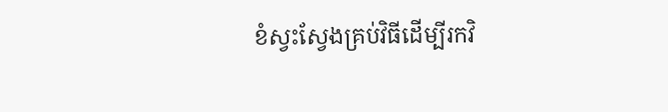ខំស្វះសែ្វងគ្រប់វិធីដើម្បីរកវិ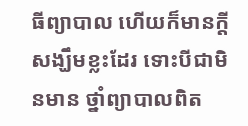ធីព្យាបាល ហើយក៏មានក្តីសង្ឃឹមខ្លះដែរ ទោះបីជាមិនមាន ថ្នាំព្យាបាលពិត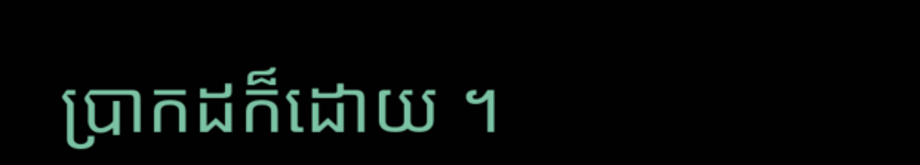ប្រាកដក៏ដោយ ។